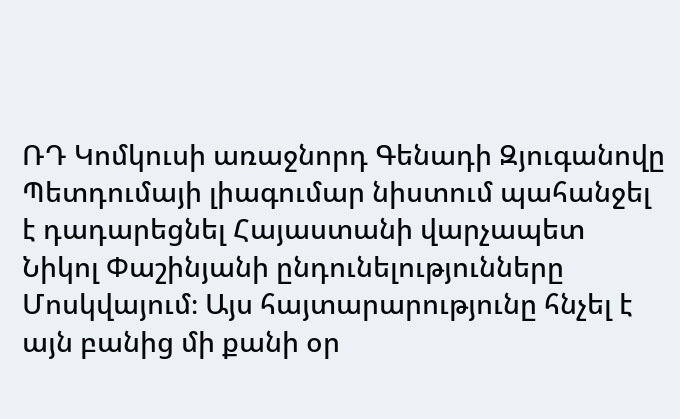ՌԴ Կոմկուսի առաջնորդ Գենադի Զյուգանովը Պետդումայի լիագումար նիստում պահանջել է դադարեցնել Հայաստանի վարչապետ Նիկոլ Փաշինյանի ընդունելությունները Մոսկվայում։ Այս հայտարարությունը հնչել է այն բանից մի քանի օր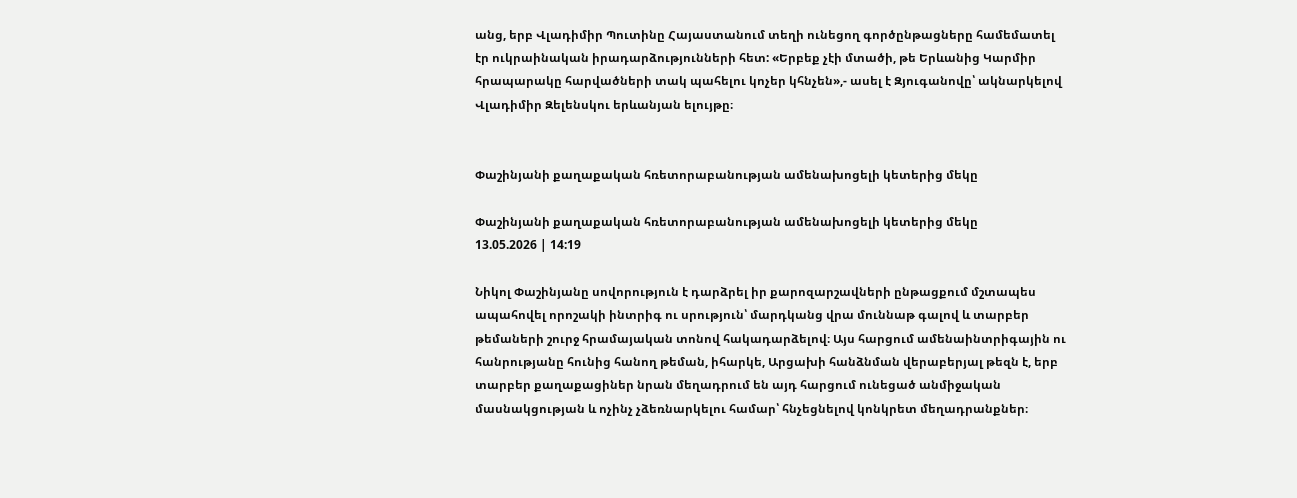անց, երբ Վլադիմիր Պուտինը Հայաստանում տեղի ունեցող գործընթացները համեմատել էր ուկրաինական իրադարձությունների հետ: «Երբեք չէի մտածի, թե Երևանից Կարմիր հրապարակը հարվածների տակ պահելու կոչեր կհնչեն»,- ասել է Զյուգանովը՝ ակնարկելով Վլադիմիր Զելենսկու երևանյան ելույթը։


Փաշինյանի քաղաքական հռետորաբանության ամենախոցելի կետերից մեկը

Փաշինյանի քաղաքական հռետորաբանության ամենախոցելի կետերից մեկը
13.05.2026 | 14:19

Նիկոլ Փաշինյանը սովորություն է դարձրել իր քարոզարշավների ընթացքում մշտապես ապահովել որոշակի ինտրիգ ու սրություն՝ մարդկանց վրա մուննաթ գալով և տարբեր թեմաների շուրջ հրամայական տոնով հակադարձելով։ Այս հարցում ամենաինտրիգային ու հանրությանը հունից հանող թեման, իհարկե, Արցախի հանձնման վերաբերյալ թեզն է, երբ տարբեր քաղաքացիներ նրան մեղադրում են այդ հարցում ունեցած անմիջական մասնակցության և ոչինչ չձեռնարկելու համար՝ հնչեցնելով կոնկրետ մեղադրանքներ։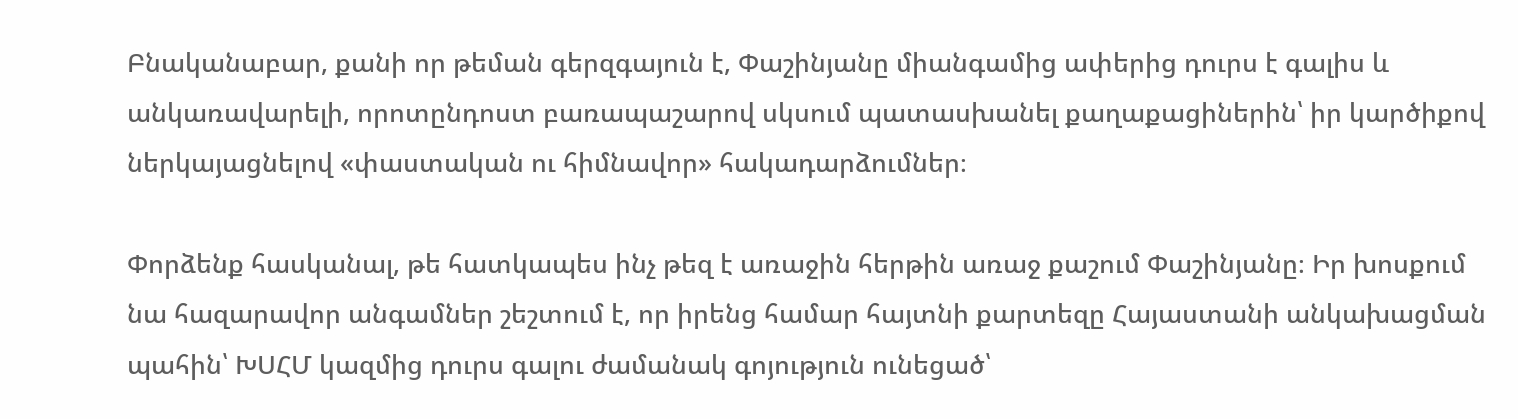Բնականաբար, քանի որ թեման գերզգայուն է, Փաշինյանը միանգամից ափերից դուրս է գալիս և անկառավարելի, որոտընդոստ բառապաշարով սկսում պատասխանել քաղաքացիներին՝ իր կարծիքով ներկայացնելով «փաստական ու հիմնավոր» հակադարձումներ։

Փորձենք հասկանալ, թե հատկապես ինչ թեզ է առաջին հերթին առաջ քաշում Փաշինյանը։ Իր խոսքում նա հազարավոր անգամներ շեշտում է, որ իրենց համար հայտնի քարտեզը Հայաստանի անկախացման պահին՝ ԽՍՀՄ կազմից դուրս գալու ժամանակ գոյություն ունեցած՝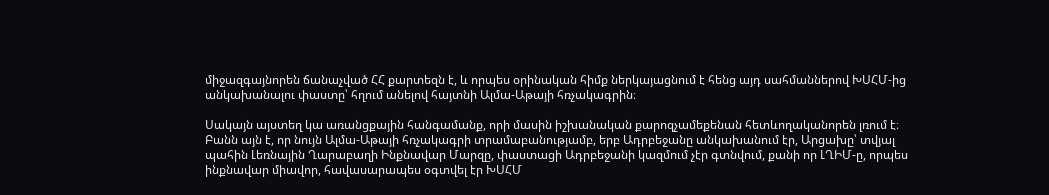միջազգայնորեն ճանաչված ՀՀ քարտեզն է, և որպես օրինական հիմք ներկայացնում է հենց այդ սահմաններով ԽՍՀՄ-ից անկախանալու փաստը՝ հղում անելով հայտնի Ալմա-Աթայի հռչակագրին։

Սակայն այստեղ կա առանցքային հանգամանք, որի մասին իշխանական քարոզչամեքենան հետևողականորեն լռում է։ Բանն այն է, որ նույն Ալմա-Աթայի հռչակագրի տրամաբանությամբ, երբ Ադրբեջանը անկախանում էր, Արցախը՝ տվյալ պահին Լեռնային Ղարաբաղի Ինքնավար Մարզը, փաստացի Ադրբեջանի կազմում չէր գտնվում, քանի որ ԼՂԻՄ-ը, որպես ինքնավար միավոր, հավասարապես օգտվել էր ԽՍՀՄ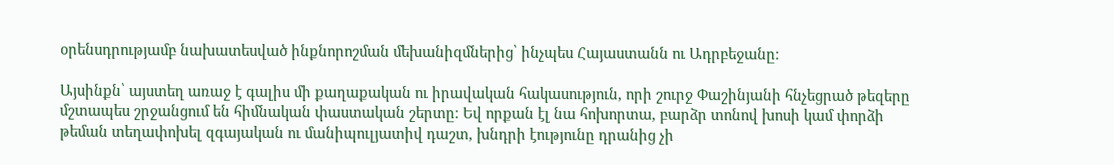օրենսդրությամբ նախատեսված ինքնորոշման մեխանիզմներից՝ ինչպես Հայաստանն ու Ադրբեջանը։

Այսինքն՝ այստեղ առաջ է գալիս մի քաղաքական ու իրավական հակասություն, որի շուրջ Փաշինյանի հնչեցրած թեզերը մշտապես շրջանցում են հիմնական փաստական շերտը։ Եվ որքան էլ նա հոխորտա, բարձր տոնով խոսի կամ փորձի թեման տեղափոխել զգայական ու մանիպուլյատիվ դաշտ, խնդրի էությունը դրանից չի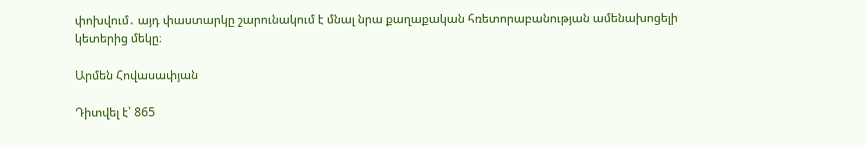փոխվում․ այդ փաստարկը շարունակում է մնալ նրա քաղաքական հռետորաբանության ամենախոցելի կետերից մեկը։

Արմեն Հովասափյան

Դիտվել է՝ 865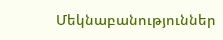Մեկնաբանություններ